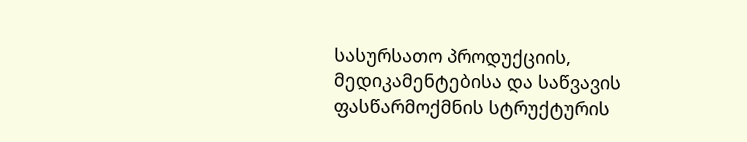სასურსათო პროდუქციის, მედიკამენტებისა და საწვავის ფასწარმოქმნის სტრუქტურის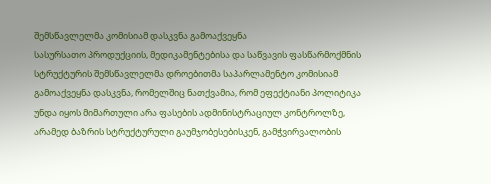შემსწავლელმა კომისიამ დასკვნა გამოაქვეყნა
სასურსათო პროდუქციის, მედიკამენტებისა და საწვავის ფასწარმოქმნის სტრუქტურის შემსწავლელმა დროებითმა საპარლამენტო კომისიამ გამოაქვეყნა დასკვნა, რომელშიც ნათქვამია, რომ ეფექტიანი პოლიტიკა უნდა იყოს მიმართული არა ფასების ადმინისტრაციულ კონტროლზე, არამედ ბაზრის სტრუქტურული გაუმჯობესებისკენ, გამჭვირვალობის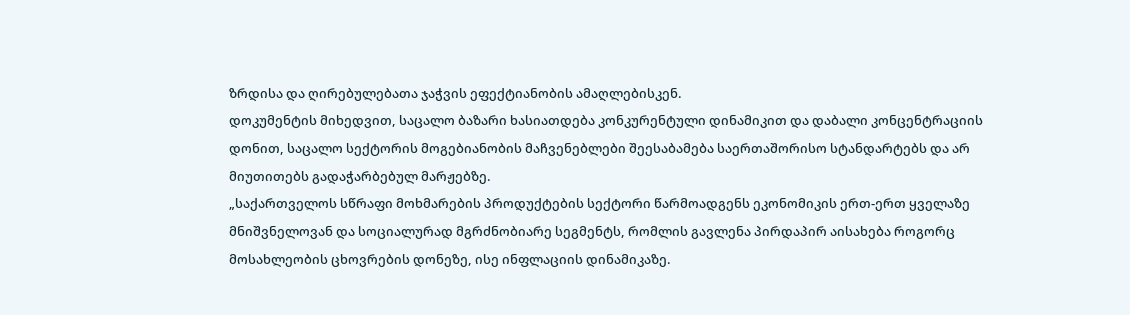ზრდისა და ღირებულებათა ჯაჭვის ეფექტიანობის ამაღლებისკენ.
დოკუმენტის მიხედვით, საცალო ბაზარი ხასიათდება კონკურენტული დინამიკით და დაბალი კონცენტრაციის დონით, საცალო სექტორის მოგებიანობის მაჩვენებლები შეესაბამება საერთაშორისო სტანდარტებს და არ მიუთითებს გადაჭარბებულ მარჟებზე.
„საქართველოს სწრაფი მოხმარების პროდუქტების სექტორი წარმოადგენს ეკონომიკის ერთ-ერთ ყველაზე მნიშვნელოვან და სოციალურად მგრძნობიარე სეგმენტს, რომლის გავლენა პირდაპირ აისახება როგორც მოსახლეობის ცხოვრების დონეზე, ისე ინფლაციის დინამიკაზე.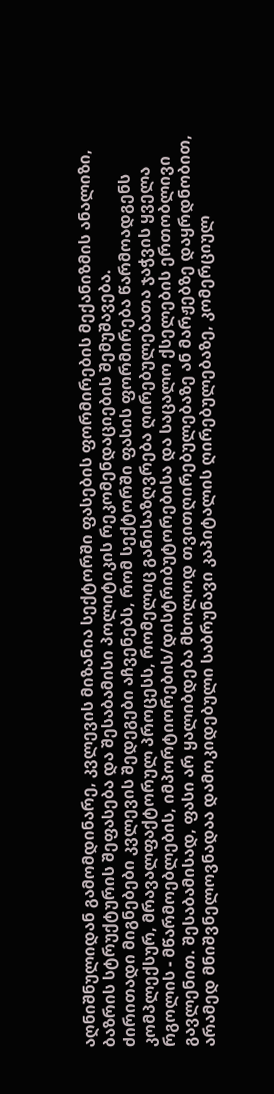აღნიშნულიდან გამომდინარე, კვლევის მიზანია სექტორში ფასების ფორმირების მექანიზმის ანალიზი, ბაზრის სტრუქტურის შეფასება და შესაბამისი პოლიტიკის რეკომენდაციების შემუშავება.
ძირითადი მიგნებები კვლევის შედეგები აჩვენებს, რომ სექტორში ფასის ფორმირება წარმოადგენს კომპლექსურ, მრავალფაქტორულ პროცესს, რომელიც განისაზღვრება ღირებულებათა ჯაჭვის ყველა რგოლის - მწარმოებლების, იმპორტიორების/დისტრიბუტორებისა და საცალო ქსელების ერთობლივი გავლენით. შესაბამისად, ფასი არ ყალიბდება მხოლოდ თვითღირებულებაზე ან მარჟებზე დაყრდნობით, არამედ მნიშვნელოვნადაა დამოკიდებული საბრუნავი კაპიტალის ღირებულებაზე, კომერციულ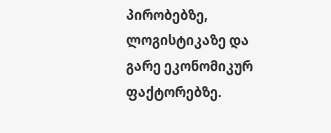პირობებზე, ლოგისტიკაზე და გარე ეკონომიკურ ფაქტორებზე.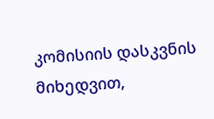კომისიის დასკვნის მიხედვით,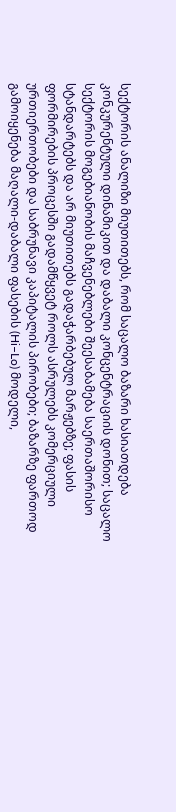სექტორის ანალიზი მიუთითებს, რომ საცალო ბაზარი ხასიათდება კონკურენტული დინამიკით და დაბალი კონცენტრაციის დონით; საცალო სექტორის მოგებიანობის მაჩვენებლები შეესაბამება საერთაშორისო სტანდარტებს და არ მიუთითებს გადაჭარბებულ მარჟებზე; ფასის ფორმირების პროცესში გადამწყვეტ როლს ასრულებს კომერციული ურთიერთობები და საბრუნავი კაპიტალის პირობები; ბაზარზე ფართოდ გამოიყენება მაღალი-დაბალი ფასების (Hi–Lo) მოდელი,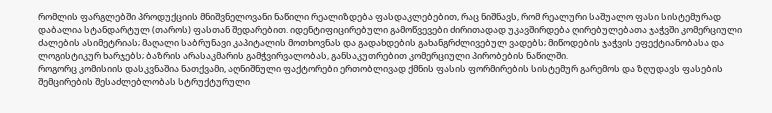რომლის ფარგლებში პროდუქციის მნიშვნელოვანი ნაწილი რეალიზდება ფასდაკლებებით, რაც ნიშნავს, რომ რეალური საშუალო ფასი სისტემურად დაბალია სტანდარტულ (თაროს) ფასთან შედარებით. იდენტიფიცირებული გამოწვევები ძირითადად უკავშირდება ღირებულებათა ჯაჭვში კომერციული ძალების ასიმეტრიას; მაღალი საბრუნავი კაპიტალის მოთხოვნას და გადახდების გახანგრძლივებულ ვადებს; მიწოდების ჯაჭვის ეფექტიანობასა და ლოგისტიკურ ხარჯებს; ბაზრის არასაკმარის გამჭვირვალობას, განსაკუთრებით კომერციული პირობების ნაწილში.
როგორც კომისიის დასკვნაშია ნათქვამი, აღნიშნული ფაქტორები ერთობლივად ქმნის ფასის ფორმირების სისტემურ გარემოს და ზღუდავს ფასების შემცირების შესაძლებლობას სტრუქტურული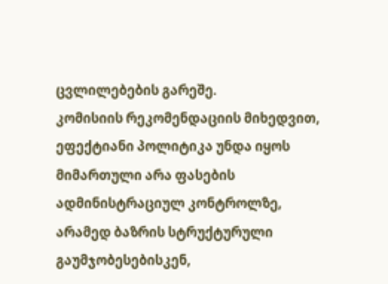ცვლილებების გარეშე.
კომისიის რეკომენდაციის მიხედვით, ეფექტიანი პოლიტიკა უნდა იყოს მიმართული არა ფასების ადმინისტრაციულ კონტროლზე, არამედ ბაზრის სტრუქტურული გაუმჯობესებისკენ,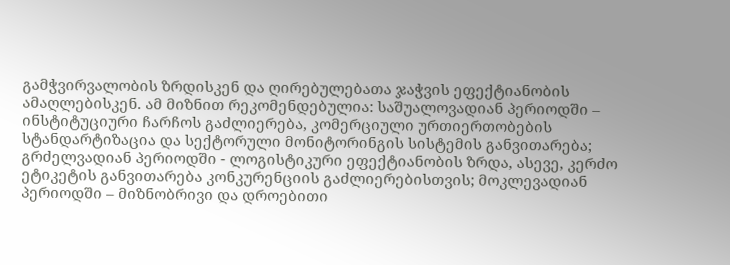გამჭვირვალობის ზრდისკენ და ღირებულებათა ჯაჭვის ეფექტიანობის ამაღლებისკენ. ამ მიზნით რეკომენდებულია: საშუალოვადიან პერიოდში – ინსტიტუციური ჩარჩოს გაძლიერება, კომერციული ურთიერთობების სტანდარტიზაცია და სექტორული მონიტორინგის სისტემის განვითარება; გრძელვადიან პერიოდში - ლოგისტიკური ეფექტიანობის ზრდა, ასევე, კერძო ეტიკეტის განვითარება კონკურენციის გაძლიერებისთვის; მოკლევადიან პერიოდში – მიზნობრივი და დროებითი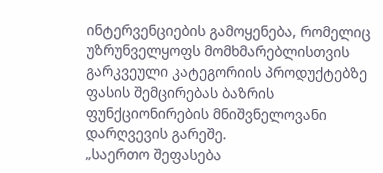ინტერვენციების გამოყენება, რომელიც უზრუნველყოფს მომხმარებლისთვის გარკვეული კატეგორიის პროდუქტებზე ფასის შემცირებას ბაზრის ფუნქციონირების მნიშვნელოვანი დარღვევის გარეშე.
„საერთო შეფასება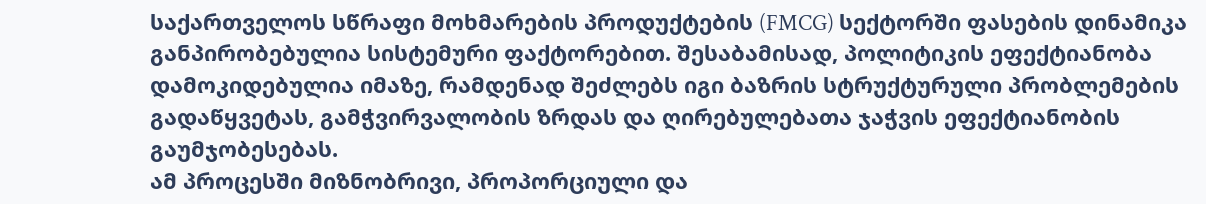საქართველოს სწრაფი მოხმარების პროდუქტების (FMCG) სექტორში ფასების დინამიკა განპირობებულია სისტემური ფაქტორებით. შესაბამისად, პოლიტიკის ეფექტიანობა დამოკიდებულია იმაზე, რამდენად შეძლებს იგი ბაზრის სტრუქტურული პრობლემების გადაწყვეტას, გამჭვირვალობის ზრდას და ღირებულებათა ჯაჭვის ეფექტიანობის გაუმჯობესებას.
ამ პროცესში მიზნობრივი, პროპორციული და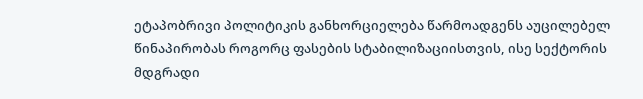ეტაპობრივი პოლიტიკის განხორციელება წარმოადგენს აუცილებელ წინაპირობას როგორც ფასების სტაბილიზაციისთვის, ისე სექტორის მდგრადი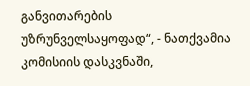განვითარების უზრუნველსაყოფად“, - ნათქვამია კომისიის დასკვნაში,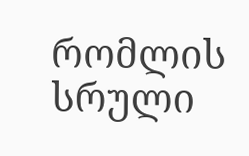რომლის სრული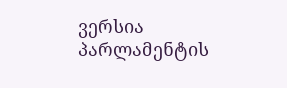ვერსია პარლამენტის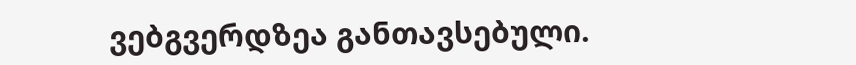ვებგვერდზეა განთავსებული.